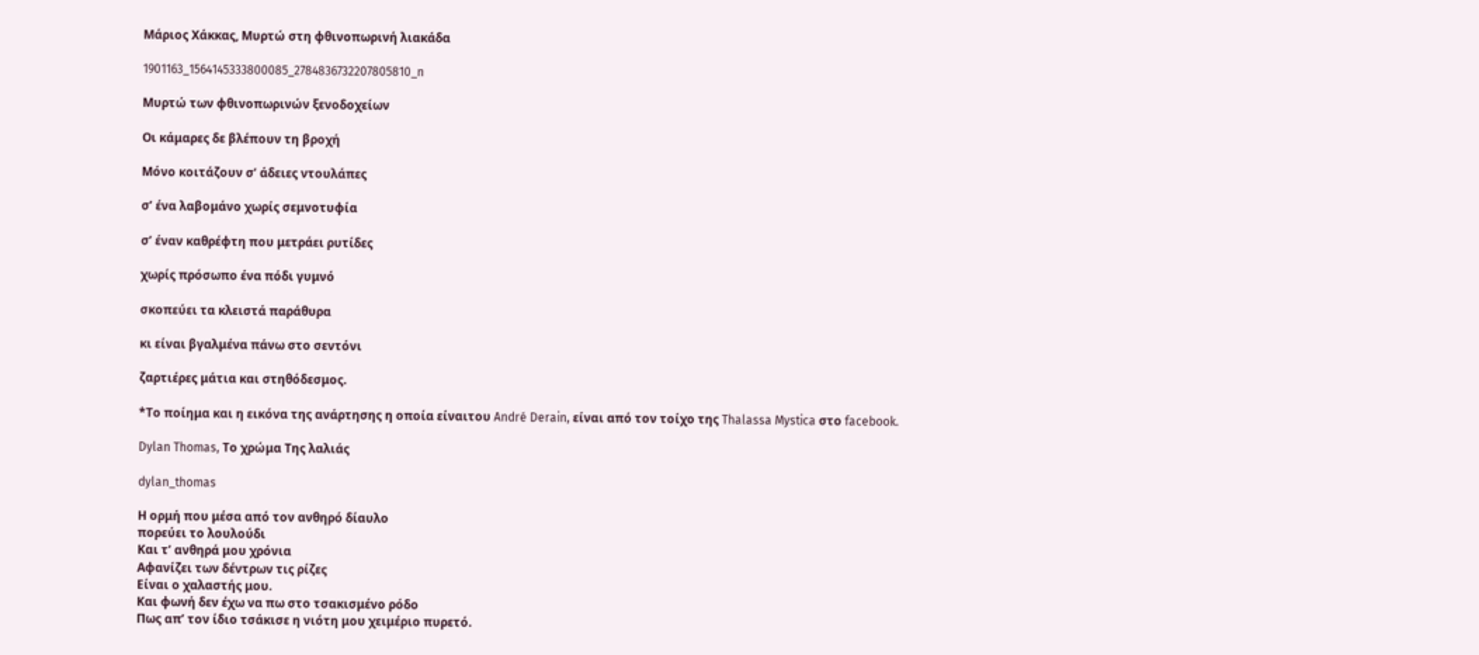Μάριος Χάκκας, Μυρτώ στη φθινοπωρινή λιακάδα

1901163_1564145333800085_2784836732207805810_n

Μυρτώ των φθινοπωρινών ξενοδοχείων

Οι κάμαρες δε βλέπουν τη βροχή

Μόνο κοιτάζουν σ’ άδειες ντουλάπες

σ’ ένα λαβομάνο χωρίς σεμνοτυφία

σ’ έναν καθρέφτη που μετράει ρυτίδες

χωρίς πρόσωπο ένα πόδι γυμνό

σκοπεύει τα κλειστά παράθυρα

κι είναι βγαλμένα πάνω στο σεντόνι

ζαρτιέρες μάτια και στηθόδεσμος.

*Το ποίημα και η εικόνα της ανάρτησης η οποία είναιτου André Derain, είναι από τον τοίχο της Thalassa Mystica στο facebook.

Dylan Thomas, Το χρώμα Της λαλιάς

dylan_thomas

Η ορμή που μέσα από τον ανθηρό δίαυλο
πορεύει το λουλούδι
Και τ’ ανθηρά μου χρόνια
Αφανίζει των δέντρων τις ρίζες
Είναι ο χαλαστής μου.
Και φωνή δεν έχω να πω στο τσακισμένο ρόδο
Πως απ’ τον ίδιο τσάκισε η νιότη μου χειμέριο πυρετό.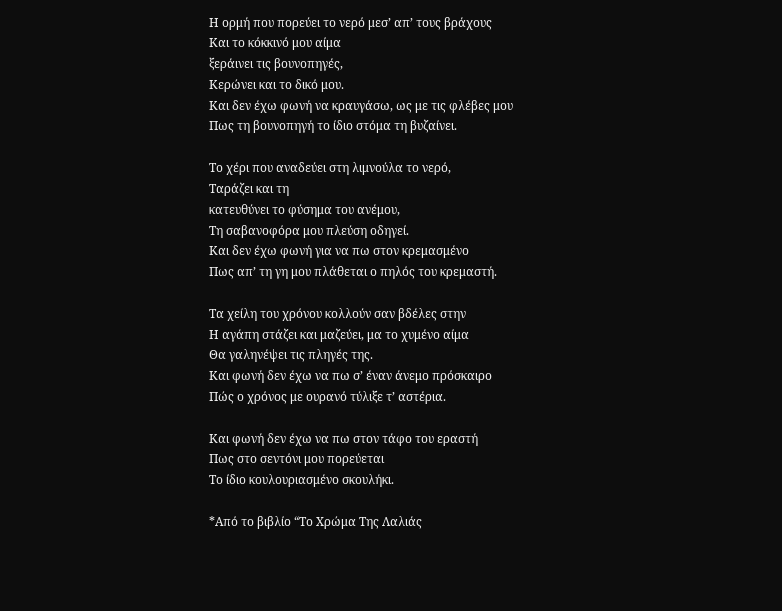Η ορμή που πορεύει το νερό μεσ’ απ’ τους βράχους
Και το κόκκινό μου αίμα
ξεράινει τις βουνοπηγές,
Κερώνει και το δικό μου.
Και δεν έχω φωνή να κραυγάσω, ως με τις φλέβες μου
Πως τη βουνοπηγή το ίδιο στόμα τη βυζαίνει.

Το χέρι που αναδεύει στη λιμνούλα το νερό,
Ταράζει και τη
κατευθύνει το φύσημα του ανέμου,
Τη σαβανοφόρα μου πλεύση οδηγεί.
Και δεν έχω φωνή για να πω στον κρεμασμένο
Πως απ’ τη γη μου πλάθεται ο πηλός του κρεμαστή.

Τα χείλη του χρόνου κολλούν σαν βδέλες στην
Η αγάπη στάζει και μαζεύει, μα το χυμένο αίμα
Θα γαληνέψει τις πληγές της.
Και φωνή δεν έχω να πω σ’ έναν άνεμο πρόσκαιρο
Πώς ο χρόνος με ουρανό τύλιξε τ’ αστέρια.

Και φωνή δεν έχω να πω στον τάφο του εραστή
Πως στο σεντόνι μου πορεύεται
Το ίδιο κουλουριασμένο σκουλήκι.

*Από το βιβλίο “Το Χρώμα Της Λαλιάς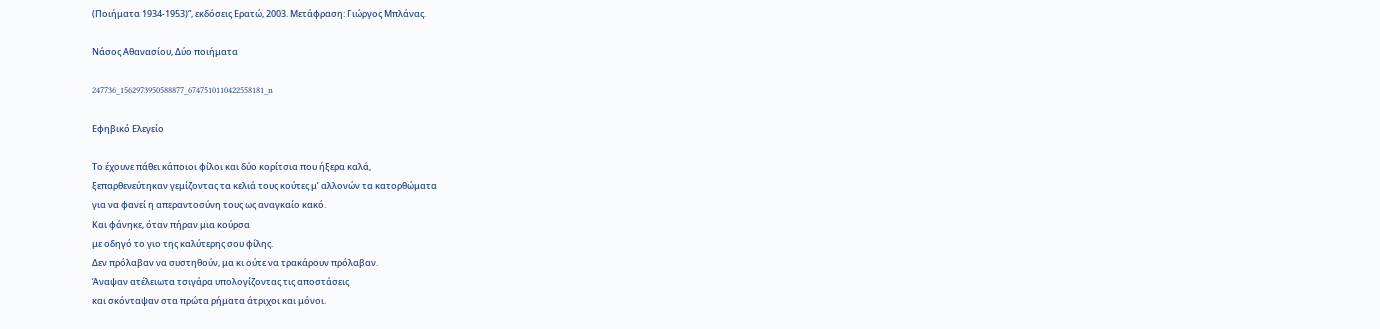(Ποιήματα 1934-1953)”, εκδόσεις Ερατώ, 2003. Μετάφραση: Γιώργος Μπλάνας.

Νάσος Αθανασίου, Δύο ποιήματα

247736_1562973950588877_6747510110422558181_n

Εφηβικό Ελεγείο

Το έχουνε πάθει κάποιοι φίλοι και δύο κορίτσια που ήξερα καλά,
ξεπαρθενεύτηκαν γεμίζοντας τα κελιά τους κούτες μ’ αλλονών τα κατορθώματα
για να φανεί η απεραντοσύνη τους ως αναγκαίο κακό.
Και φάνηκε, όταν πήραν μια κούρσα
με οδηγό το γιο της καλύτερης σου φίλης.
Δεν πρόλαβαν να συστηθούν, μα κι ούτε να τρακάρουν πρόλαβαν.
Άναψαν ατέλειωτα τσιγάρα υπολογίζοντας τις αποστάσεις
και σκόνταψαν στα πρώτα ρήματα άτριχοι και μόνοι.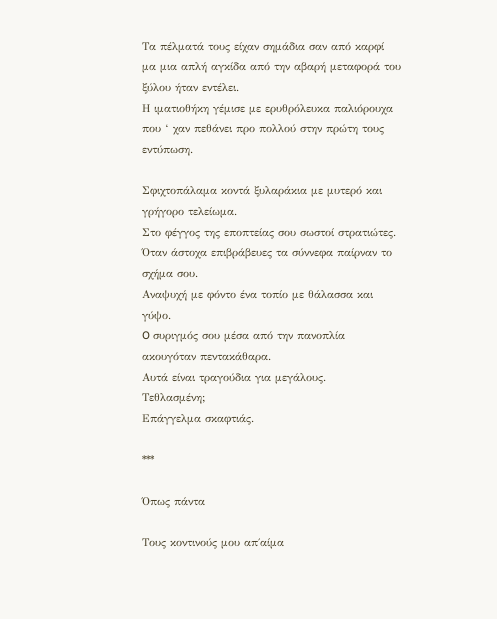Τα πέλματά τους είχαν σημάδια σαν από καρφί
μα μια απλή αγκίδα από την αβαρή μεταφορά του ξύλου ήταν εντέλει.
Η ιματιοθήκη γέμισε με ερυθρόλευκα παλιόρουχα
που ‘ χαν πεθάνει προ πολλού στην πρώτη τους εντύπωση.

Σφιχτοπάλαμα κοντά ξυλαράκια με μυτερό και γρήγορο τελείωμα.
Στο φέγγος της εποπτείας σου σωστοί στρατιώτες.
Όταν άστοχα επιβράβευες τα σύννεφα παίρναν το σχήμα σου.
Αναψυχή με φόντο ένα τοπίο με θάλασσα και γύψο.
O συριγμός σου μέσα από την πανοπλία ακουγόταν πεντακάθαρα.
Αυτά είναι τραγούδια για μεγάλους.
Τεθλασμένη;
Επάγγελμα σκαφτιάς.

***

Όπως πάντα

Τους κοντινούς μου απ΄αίμα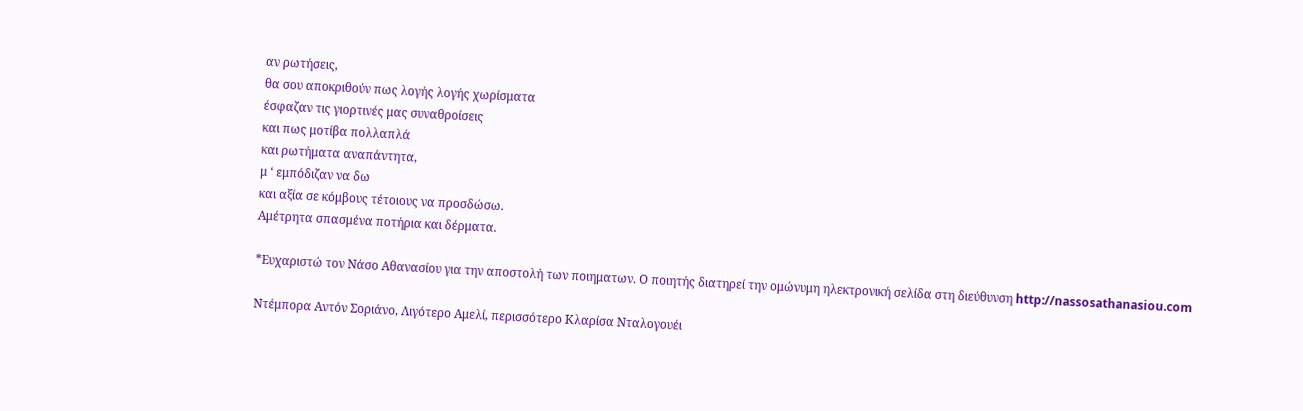αν ρωτήσεις,
θα σου αποκριθούν πως λογής λογής χωρίσματα
έσφαζαν τις γιορτινές μας συναθροίσεις
και πως μοτίβα πολλαπλά
και ρωτήματα αναπάντητα,
μ ‘ εμπόδιζαν να δω
και αξία σε κόμβους τέτοιους να προσδώσω.
Αμέτρητα σπασμένα ποτήρια και δέρματα.

*Ευχαριστώ τον Νάσο Αθανασίου για την αποστολή των ποιηματων. Ο ποιητής διατηρεί την ομώνυμη ηλεκτρονική σελίδα στη διεύθυνση http://nassosathanasiou.com

Ντέμπορα Αντόν Σοριάνο, Λιγότερο Αμελί, περισσότερο Κλαρίσα Νταλογουέι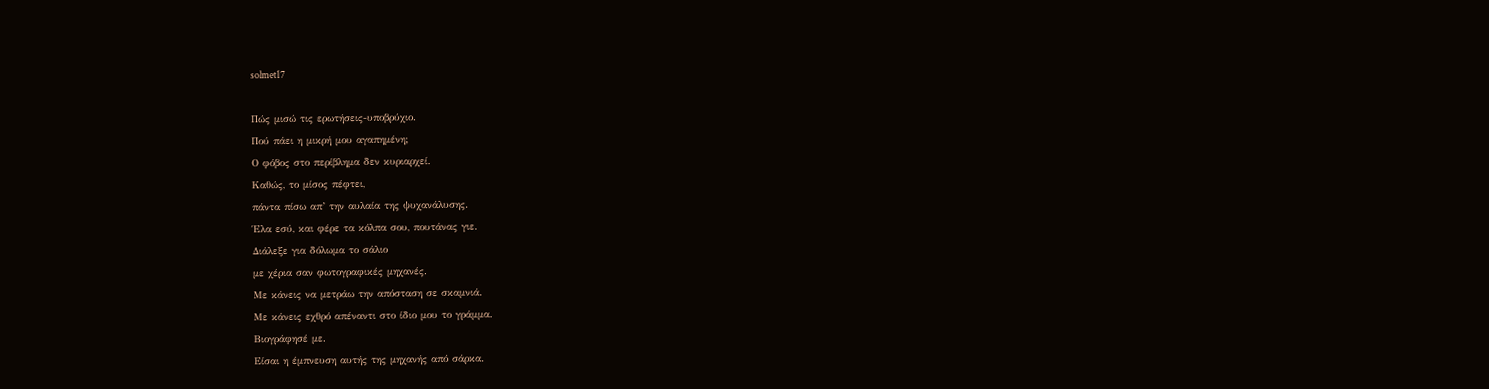solmet17

Πώς μισώ τις ερωτήσεις-υποβρύχιο.
Πού πάει η μικρή μου αγαπημένη;
Ο φόβος στο περίβλημα δεν κυριαρχεί.
Καθώς, το μίσος πέφτει,
πάντα πίσω απ’ την αυλαία της ψυχανάλυσης.
Έλα εσύ, και φέρε τα κόλπα σου, πουτάνας γιε.
Διάλεξε για δόλωμα το σάλιο
με χέρια σαν φωτογραφικές μηχανές.
Με κάνεις να μετράω την απόσταση σε σκαμνιά.
Με κάνεις εχθρό απέναντι στο ίδιο μου το γράμμα.
Βιογράφησέ με.
Είσαι η έμπνευση αυτής της μηχανής από σάρκα.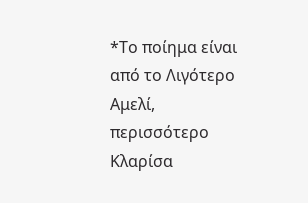*Το ποίημα είναι από το Λιγότερο Αμελί, περισσότερο Κλαρίσα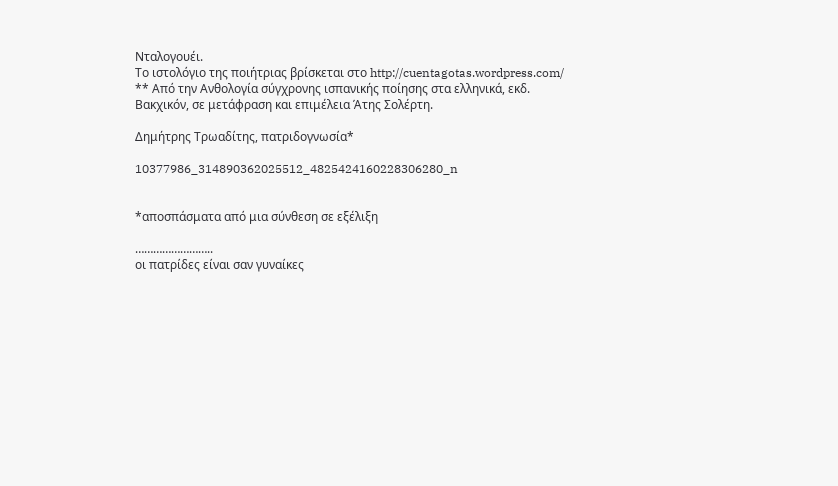Νταλογουέι.
Το ιστολόγιο της ποιήτριας βρίσκεται στο http://cuentagotas.wordpress.com/
** Από την Ανθολογία σύγχρονης ισπανικής ποίησης στα ελληνικά, εκδ. Βακχικόν, σε μετάφραση και επιμέλεια Άτης Σολέρτη.

Δημήτρης Τρωαδίτης, πατριδογνωσία*

10377986_314890362025512_4825424160228306280_n


*αποσπάσματα από μια σύνθεση σε εξέλιξη

……………………..
οι πατρίδες είναι σαν γυναίκες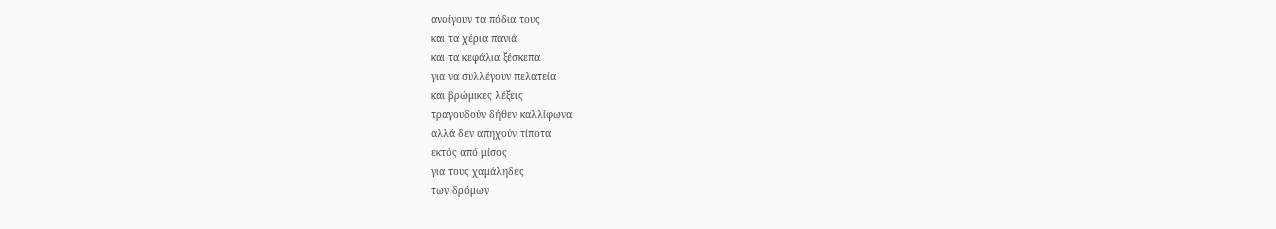ανοίγουν τα πόδια τους
και τα χέρια πανιά
και τα κεφάλια ξέσκεπα
για να συλλέγουν πελατεία
και βρώμικες λέξεις
τραγουδούν δήθεν καλλίφωνα
αλλά δεν απηχούν τίποτα
εκτός από μίσος
για τους χαμάληδες
των δρόμων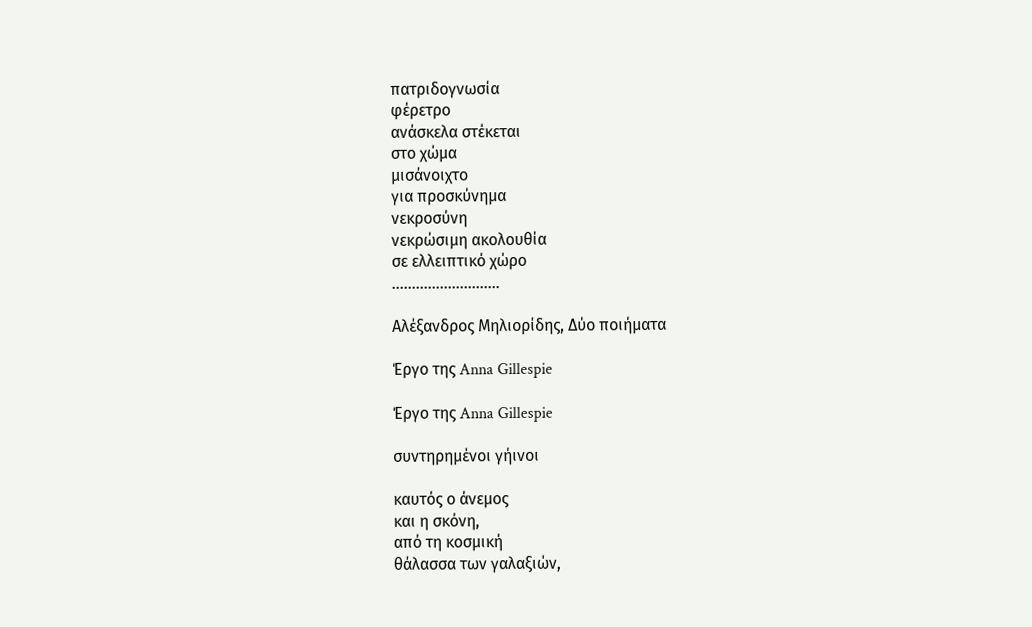πατριδογνωσία
φέρετρο
ανάσκελα στέκεται
στο χώμα
μισάνοιχτο
για προσκύνημα
νεκροσύνη
νεκρώσιμη ακολουθία
σε ελλειπτικό χώρο
………………………

Αλέξανδρος Μηλιορίδης, Δύο ποιήματα

Έργο της Anna Gillespie

Έργο της Anna Gillespie

συντηρημένοι γήινοι

καυτός ο άνεμος
και η σκόνη,
από τη κοσμική
θάλασσα των γαλαξιών,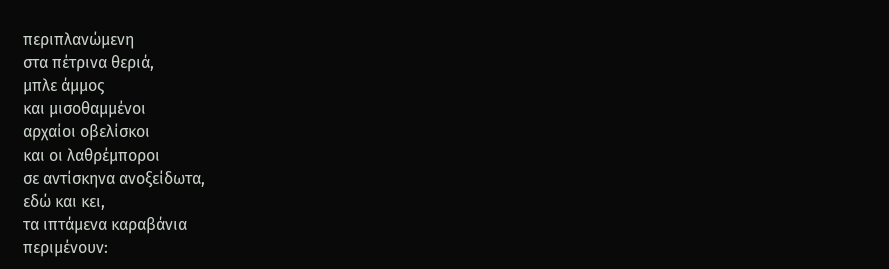περιπλανώμενη
στα πέτρινα θεριά,
μπλε άμμος
και μισοθαμμένοι
αρχαίοι οβελίσκοι
και οι λαθρέμποροι
σε αντίσκηνα ανοξείδωτα,
εδώ και κει,
τα ιπτάμενα καραβάνια
περιμένουν: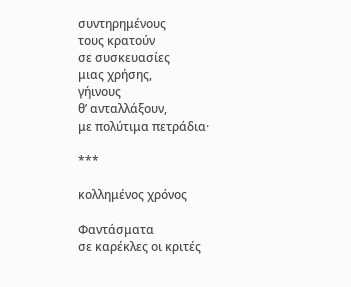συντηρημένους
τους κρατούν
σε συσκευασίες
μιας χρήσης,
γήινους
θ’ ανταλλάξουν,
με πολύτιμα πετράδια·

***

κολλημένος χρόνος

Φαντάσματα
σε καρέκλες οι κριτές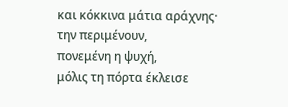και κόκκινα μάτια αράχνης·
την περιμένουν,
πονεμένη η ψυχή,
μόλις τη πόρτα έκλεισε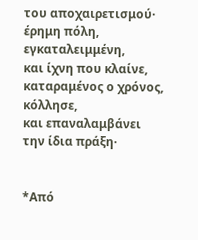του αποχαιρετισμού·
έρημη πόλη,
εγκαταλειμμένη,
και ίχνη που κλαίνε,
καταραμένος ο χρόνος,
κόλλησε,
και επαναλαμβάνει
την ίδια πράξη·


*Από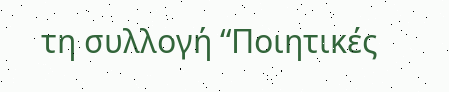τη συλλογή “Ποιητικές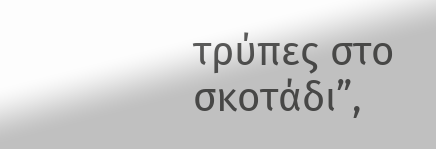τρύπες στο σκοτάδι”,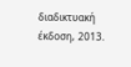διαδικτυακή έκδοση, 2013.